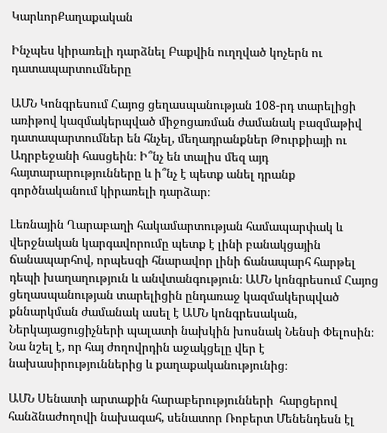ԿարևորՔաղաքական

Ինչպես կիրառելի դարձնել Բաքվին ուղղված կոչերն ու դատապարտումները

ԱՄՆ Կոնգրեսում Հայոց ցեղասպանության 108-րդ տարելիցի առիթով կազմակերպված միջոցառման ժամանակ բազմաթիվ դատապարտումներ են հնչել, մեղադրանքներ Թուրքիայի ու Ադրբեջանի հասցեին։ Ի՞նչ են տալիս մեզ այդ հայտարարությունները և ի՞նչ է պետք անել դրանք գործնականում կիրառելի դարձար։

Լեռնային Ղարաբաղի հակամարտության համապարփակ և վերջնական կարգավորումը պետք է լինի բանակցային ճանապարհով, որպեսզի հնարավոր լինի ճանապարհ հարթել դեպի խաղաղություն և անվտանգություն։ ԱՄՆ կոնգրեսում Հայոց ցեղասպանության տարելիցին ընդառաջ կազմակերպված քննարկման ժամանակ ասել է ԱՄՆ կոնգրեսական, Ներկայացուցիչների պալատի նախկին խոսնակ Նենսի Փելոսին։ Նա նշել է, որ հայ ժողովրդին աջակցելը վեր է նախասիրություններից և քաղաքականությունից։

ԱՄՆ Սենատի արտաքին հարաբերությունների  հարցերով հանձնաժողովի նախագահ, սենատոր Ռոբերտ Մենենդեսն էլ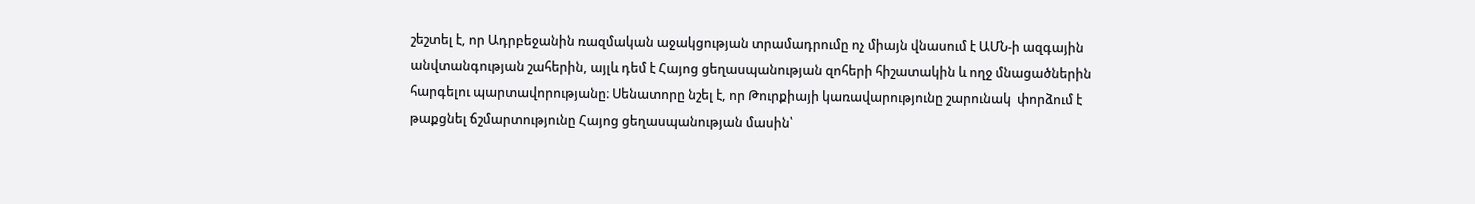շեշտել է, որ Ադրբեջանին ռազմական աջակցության տրամադրումը ոչ միայն վնասում է ԱՄՆ-ի ազգային անվտանգության շահերին, այլև դեմ է Հայոց ցեղասպանության զոհերի հիշատակին և ողջ մնացածներին հարգելու պարտավորությանը։ Սենատորը նշել է, որ Թուրքիայի կառավարությունը շարունակ  փորձում է թաքցնել ճշմարտությունը Հայոց ցեղասպանության մասին՝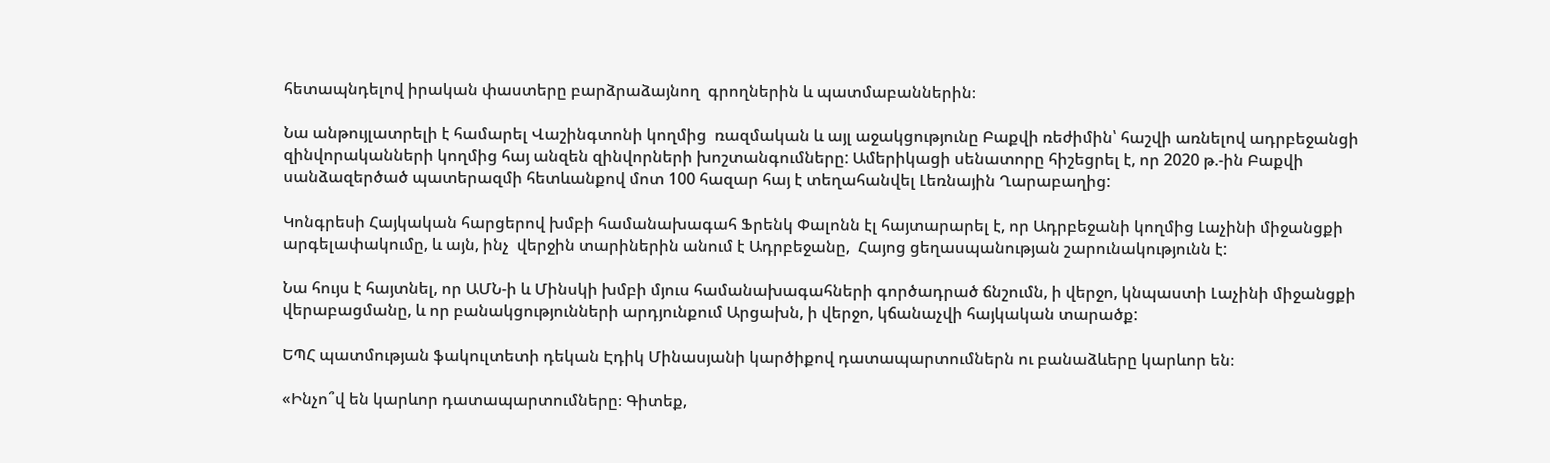հետապնդելով իրական փաստերը բարձրաձայնող  գրողներին և պատմաբաններին։

Նա անթույլատրելի է համարել Վաշինգտոնի կողմից  ռազմական և այլ աջակցությունը Բաքվի ռեժիմին՝ հաշվի առնելով ադրբեջանցի զինվորականների կողմից հայ անզեն զինվորների խոշտանգումները: Ամերիկացի սենատորը հիշեցրել է, որ 2020 թ.-ին Բաքվի սանձազերծած պատերազմի հետևանքով մոտ 100 հազար հայ է տեղահանվել Լեռնային Ղարաբաղից:

Կոնգրեսի Հայկական հարցերով խմբի համանախագահ Ֆրենկ Փալոնն էլ հայտարարել է, որ Ադրբեջանի կողմից Լաչինի միջանցքի արգելափակումը, և այն, ինչ  վերջին տարիներին անում է Ադրբեջանը,  Հայոց ցեղասպանության շարունակությունն է:

Նա հույս է հայտնել, որ ԱՄՆ-ի և Մինսկի խմբի մյուս համանախագահների գործադրած ճնշումն, ի վերջո, կնպաստի Լաչինի միջանցքի վերաբացմանը, և որ բանակցությունների արդյունքում Արցախն, ի վերջո, կճանաչվի հայկական տարածք:

ԵՊՀ պատմության ֆակուլտետի դեկան Էդիկ Մինասյանի կարծիքով դատապարտումներն ու բանաձևերը կարևոր են։

«Ինչո՞վ են կարևոր դատապարտումները։ Գիտեք,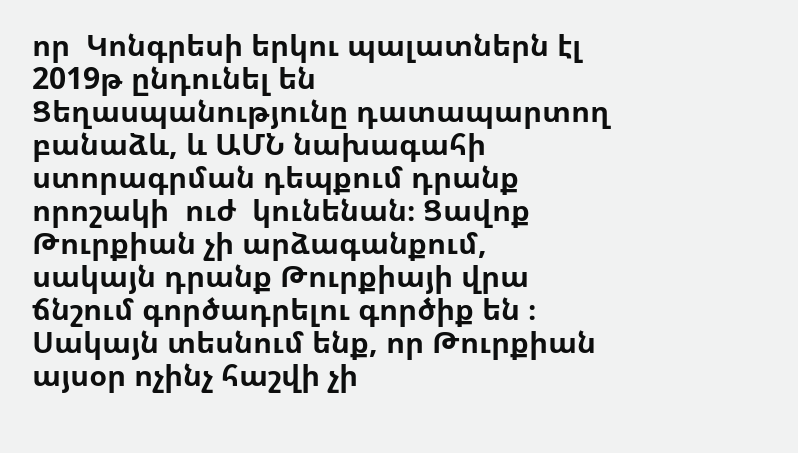որ  Կոնգրեսի երկու պալատներն էլ 2019թ ընդունել են Ցեղասպանությունը դատապարտող բանաձև, և ԱՄՆ նախագահի ստորագրման դեպքում դրանք որոշակի  ուժ  կունենան։ Ցավոք Թուրքիան չի արձագանքում, սակայն դրանք Թուրքիայի վրա ճնշում գործադրելու գործիք են ։ Սակայն տեսնում ենք, որ Թուրքիան այսօր ոչինչ հաշվի չի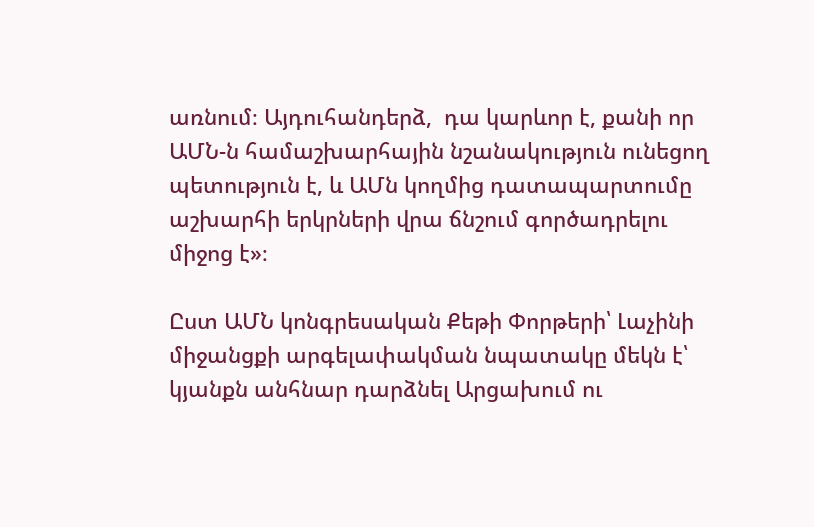առնում։ Այդուհանդերձ,  դա կարևոր է, քանի որ ԱՄՆ-ն համաշխարհային նշանակություն ունեցող պետություն է, և ԱՄն կողմից դատապարտումը աշխարհի երկրների վրա ճնշում գործադրելու միջոց է»։

Ըստ ԱՄՆ կոնգրեսական Քեթի Փորթերի՝ Լաչինի միջանցքի արգելափակման նպատակը մեկն է՝ կյանքն անհնար դարձնել Արցախում ու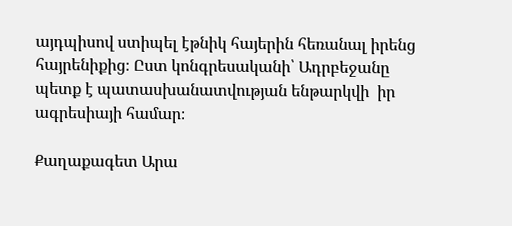այդպիսով ստիպել էթնիկ հայերին հեռանալ իրենց հայրենիքից։ Ըստ կոնգրեսականի՝ Ադրբեջանը պետք է պատասխանատվության ենթարկվի  իր ագրեսիայի համար։

Քաղաքագետ Արա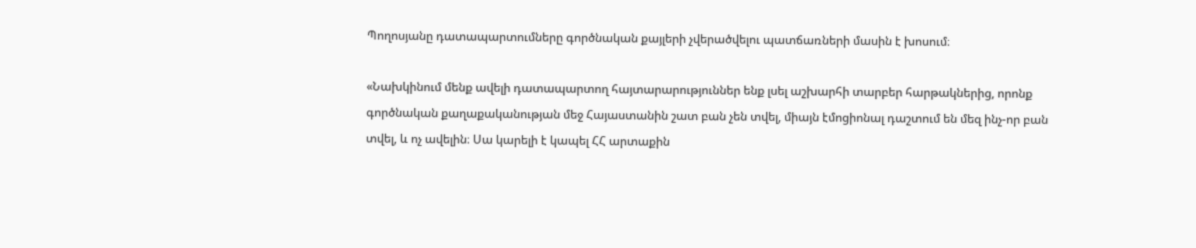Պողոսյանը դատապարտումները գործնական քայլերի չվերածվելու պատճառների մասին է խոսում։

«Նախկինում մենք ավելի դատապարտող հայտարարություններ ենք լսել աշխարհի տարբեր հարթակներից, որոնք գործնական քաղաքականության մեջ Հայաստանին շատ բան չեն տվել, միայն էմոցիոնալ դաշտում են մեզ ինչ-որ բան տվել, և ոչ ավելին։ Սա կարելի է կապել ՀՀ արտաքին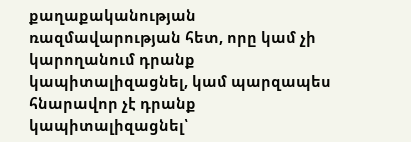քաղաքականության ռազմավարության հետ, որը կամ չի կարողանում դրանք կապիտալիզացնել, կամ պարզապես հնարավոր չէ դրանք կապիտալիզացնել՝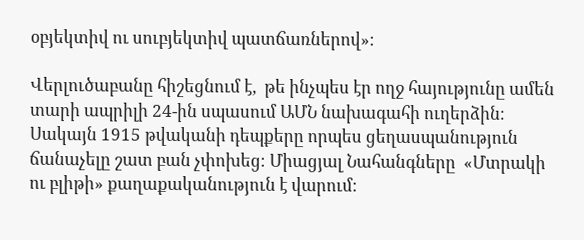օբյեկտիվ ու սուբյեկտիվ պատճառներով»։

Վերլուծաբանը հիշեցնում է,  թե ինչպես էր ողջ հայությունը ամեն տարի ապրիլի 24-ին սպասում ԱՄՆ նախագահի ուղերձին։  Սակայն 1915 թվականի դեպքերը որպես ցեղասպանություն ճանաչելը շատ բան չփոխեց։ Միացյալ Նահանգները  «Մտրակի ու բլիթի» քաղաքականություն է վարում։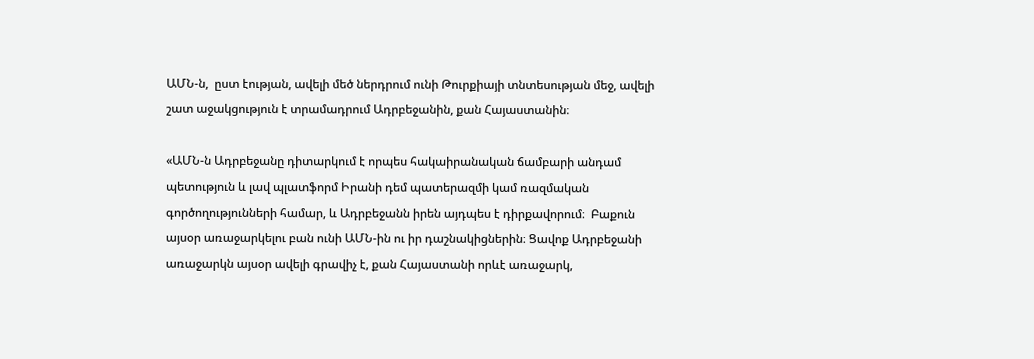ԱՄՆ-ն,  ըստ էության, ավելի մեծ ներդրում ունի Թուրքիայի տնտեսության մեջ, ավելի շատ աջակցություն է տրամադրում Ադրբեջանին, քան Հայաստանին։

«ԱՄՆ-ն Ադրբեջանը դիտարկում է որպես հակաիրանական ճամբարի անդամ պետություն և լավ պլատֆորմ Իրանի դեմ պատերազմի կամ ռազմական գործողությունների համար, և Ադրբեջանն իրեն այդպես է դիրքավորում։  Բաքուն այսօր առաջարկելու բան ունի ԱՄՆ-ին ու իր դաշնակիցներին։ Ցավոք Ադրբեջանի առաջարկն այսօր ավելի գրավիչ է, քան Հայաստանի որևէ առաջարկ,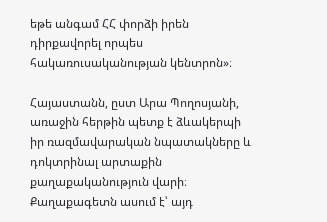եթե անգամ ՀՀ փորձի իրեն դիրքավորել որպես հակառուսականության կենտրոն»։

Հայաստանն, ըստ Արա Պողոսյանի, առաջին հերթին պետք է ձևակերպի իր ռազմավարական նպատակները և դոկտրինալ արտաքին քաղաքականություն վարի։ Քաղաքագետն ասում է՝ այդ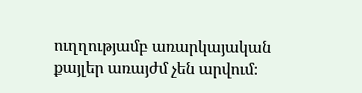ուղղությամբ առարկայական քայլեր առայժմ չեն արվում։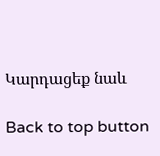Կարդացեք նաև

Back to top button